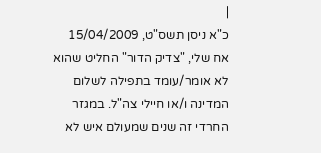|
כ"א ניסן תשס"ט, 15/04/2009
אח שלי, "צדיק הדור" החליט שהוא לא אומר/עומד בתפילה לשלום המדינה ו/או חיילי צה"ל. במגזר החרדי זה שנים שמעולם איש לא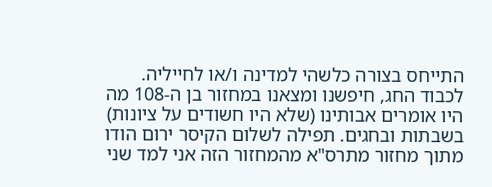התייחס בצורה כלשהי למדינה ו/או לחייליה. לכבוד החג, חיפשנו ומצאנו במחזור בן ה-108 מה היו אומרים אבותינו (שלא היו חשודים על ציונות) בשבתות ובחגים. תפילה לשלום הקיסר ירום הודו מתוך מחזור מתרס"א מהמחזור הזה אני למד שני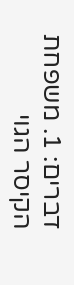דברים: 1. משפחת הקיסר הגוי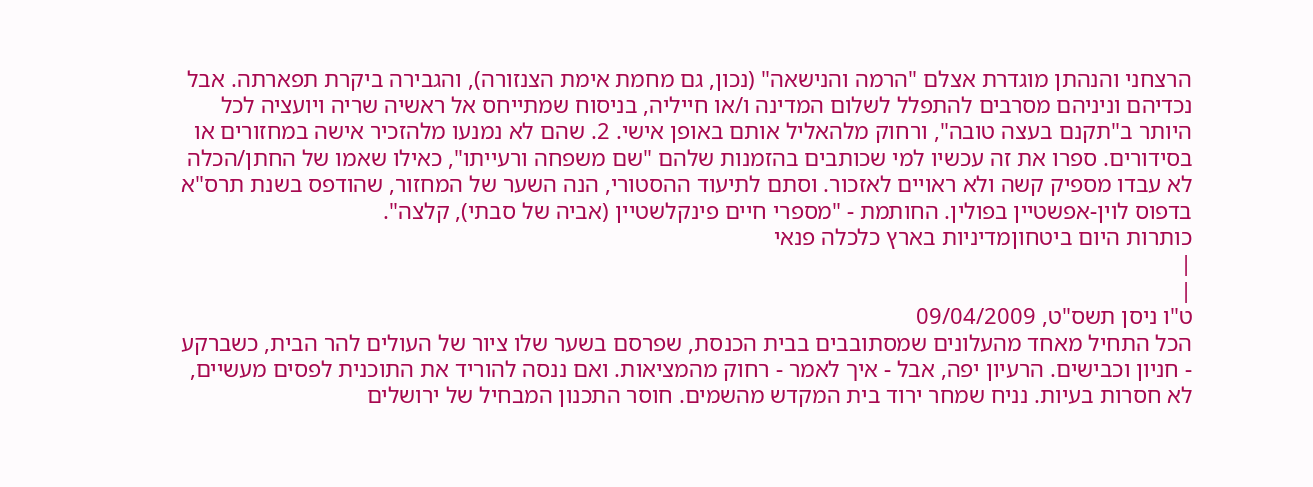הרצחני והנהתן מוגדרת אצלם "הרמה והנישאה" (נכון, גם מחמת אימת הצנזורה), והגבירה ביקרת תפארתה. אבל נכדיהם וניניהם מסרבים להתפלל לשלום המדינה ו/או חייליה, בניסוח שמתייחס אל ראשיה שריה ויועציה לכל היותר ב"תקנם בעצה טובה", ורחוק מלהאליל אותם באופן אישי. 2. שהם לא נמנעו מלהזכיר אישה במחזורים או בסידורים. ספרו את זה עכשיו למי שכותבים בהזמנות שלהם "שם משפחה ורעייתו", כאילו שאמו של החתן/הכלה לא עבדו מספיק קשה ולא ראויים לאזכור. וסתם לתיעוד ההסטורי, הנה השער של המחזור, שהודפס בשנת תרס"א בדפוס לוין-אפשטיין בפולין. החותמת - "מספרי חיים פינקלשטיין (אביה של סבתי), קלצה".
כותרות היום ביטחוןמדיניות בארץ כלכלה פנאי
|
|
ט"ו ניסן תשס"ט, 09/04/2009
הכל התחיל מאחד מהעלונים שמסתובבים בבית הכנסת, שפרסם בשער שלו ציור של העולים להר הבית, כשברקע - חניון וכבישים. הרעיון יפה, אבל - איך לאמר - רחוק מהמציאות. ואם ננסה להוריד את התוכנית לפסים מעשיים, לא חסרות בעיות. נניח שמחר ירוד בית המקדש מהשמים. חוסר התכנון המבחיל של ירושלים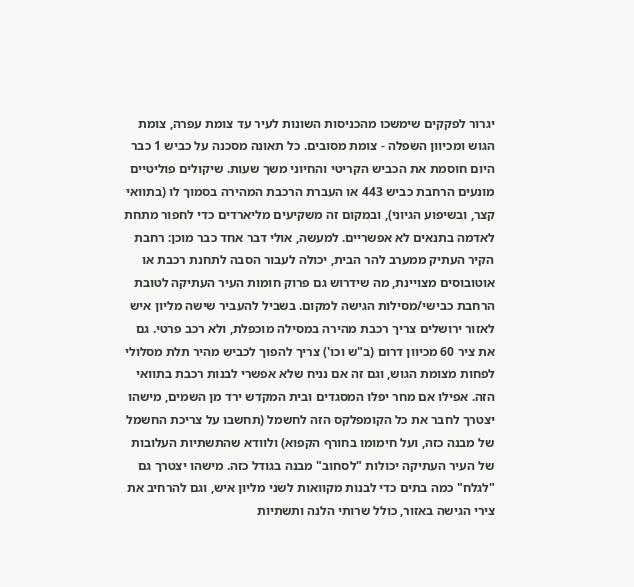יגרור לפקקים שימשכו מהכניסות השונות לעיר עד צומת עפרה, צומת הגוש ומכיוון השפלה - צומת מסובים. כל תאונה מסכנה על כביש 1 כבר היום חוסמת את הכביש הקריטי והחיוני משך שעות. שיקולים פוליטיים מונעים הרחבת כביש 443 או העברת הרכבת המהירה בסמוך לו (בתוואי קצר, ובשיפוע הגיוני), ובמקום זה משקיעים מליארדים כדי לחפור מתחת לאדמה בתנאים לא אפשריים. למעשה, אולי דבר אחד כבר מוכן: רחבת הקיר העתיק ממערב להר הבית, יכולה לעבור הסבה לתחנת רכבת או אוטובוסים מצויינת, מה שידרוש גם פרוק חומות העיר העתיקה לטובת הרחבת כבישי/מסילות הגישה למקום. בשביל להעביר שישה מליון איש לאזור ירושלים צריך רכבת מהירה במסילה מוכפלת, ולא רכב פרטי. גם את ציר 60 מכיוון דרום (ב"ש וכו') צריך להפוך לכביש מהיר תלת מסלולי לפחות מצומת הגוש, וגם זה אם נניח שלא אפשרי לבנות רכבת בתוואי הזה. אפילו אם מחר יפלו המסגדים ובית המקדש ירד מן השמים, מישהו יצטרך לחבר את כל הקומפלקס הזה לחשמל (תחשבו על צריכת החשמל של מבנה כזה, ועל חימומו בחורף הקפוא) ולוודא שהתשתיות העלובות של העיר העתיקה יכולות "לסחוב" מבנה בגודל כזה. מישהו יצטרך גם "לגלח" כמה בתים כדי לבנות מקוואות לשני מליון איש, וגם להרחיב את צירי הגישה באזור, כולל שרותי הלנה ותשתיות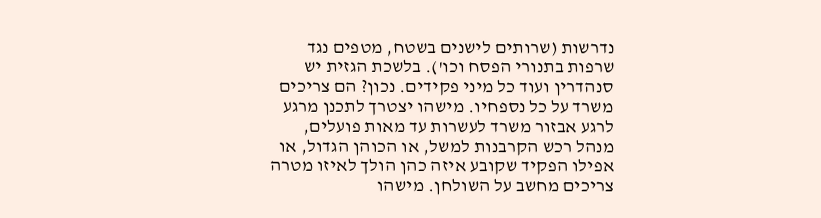נדרשות (שרותים לישנים בשטח, מטפים נגד שרפות בתנורי הפסח וכו'). בלשכת הגזית יש סנהדרין ועוד כל מיני פקידים. נכון? הם צריכים משרד על כל נספחיו. מישהו יצטרך לתכנן מרגע לרגע אבזור משרד לעשרות עד מאות פועלים, מנהל רכש הקרבנות למשל, או הכוהן הגדול, או אפילו הפקיד שקובע איזה כהן הולך לאיזו מטרה צריכים מחשב על השולחן. מישהו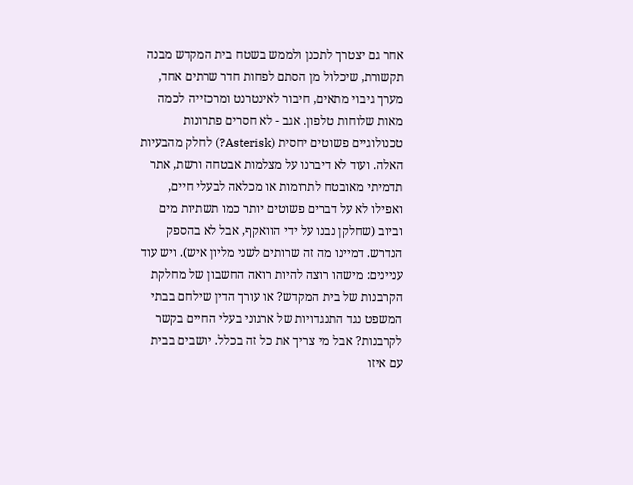אחר גם יצטרך לתכנן ולממש בשטח בית המקדש מבנה תקשורת, שיכלול מן הסתם לפחות חדר שרתים אחד, מערך גיבוי מתאים, חיבור לאינטרנט ומרכזייה לכמה מאות שלוחות טלפון. אגב - לא חסרים פתרונות טכנולוגיים פשוטים יחסית (Asterisk?) לחלק מהבעיות האלה. ועוד לא דיברנו על מצלמות אבטחה ורשת, אתר תדמיתי מאובטח לתרומות או מכלאה לבעלי חיים, ואפילו לא על דברים פשוטים יותר כמו תשתיות מים וביוב (שחלקן נבנו על ידי הוואקף, אבל לא בהספק הנדרש. דמיינו מה זה שרותים לשני מליון איש). ויש עוד עניינים: מישהו רוצה להיות רואה החשבון של מחלקת הקרבנות של בית המקדש? או עורך הדין שילחם בבתי המשפט נגד התנגדויות של ארגוני בעלי החיים בקשר לקרבנות? אבל מי צריך את כל זה בכלל. יושבים בבית עם איזו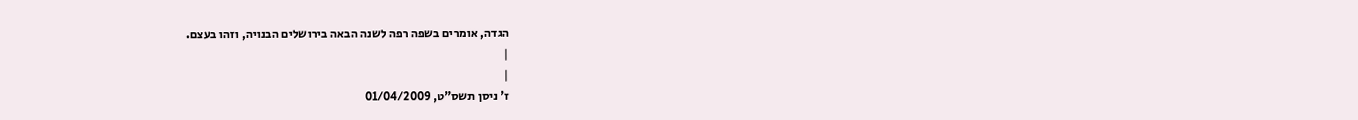הגדה, אומרים בשפה רפה לשנה הבאה בירושלים הבנויה, וזהו בעצם.
|
|
ז' ניסן תשס"ט, 01/04/2009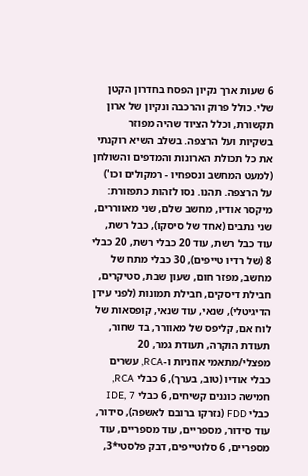6 שעות ארך נקיון הפסח בחדרון הקטן שלי. כולל פרוק והרכבה ונקיון של ארון תקשורת, וכלל הציוד שהיה מפוזר בשקיות ועל הרצפה. בשלב השיא רוקנתי את כל תכולת הארונות והמדפים והשולחן (למעט המחשב ונספחיו - רמקולים וכו') על הרצפה. תהנו. נסו לזהות כתפזורת: מיקסר אודיו, מחשב שלם, שני מאווררים, שני נתבים (אחד של סיסקו), כבל רשת, עוד כבל רשת, עוד 20 כבלי רשת, 20 כבלי 8 (של רדיו טייפים), 30 כבלי מתח של מחשב, מפזר חום, שעון שבת, סטיקרים, חבילת דיסקים, חבילת תמונות (לפני עידן הדיגיטלי), שנאי, עוד שנאי, קופסאות של לוח אם, קליפס של מאוורר, בד שחור, תעודת הוקרה, תעודת גמר, 20 מפצלי/מתאמי אוזניות ו-RCA, עשרים כבלי אודיו (טוב, בערך), 6 כבלי RCA, חמישה כוננים קשיחים, 6 כבלי IDE, 7 כבלי FDD (נזרקו ברובם לאשפה), סידור, עוד סידור, מספריים, עוד מספריים, עוד מספריים, 6 סלוטייפים, דבק פלסטי*3,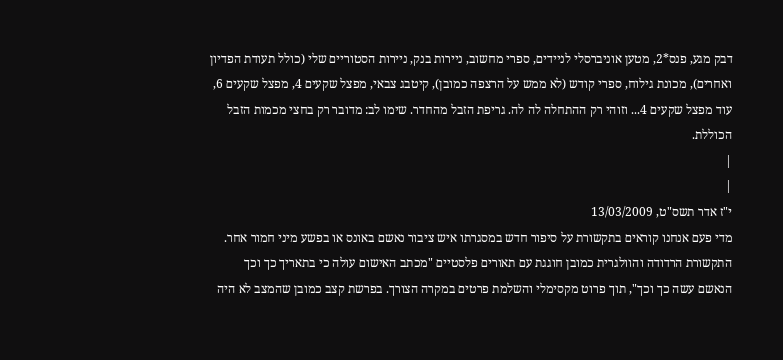דבק מגע, פנס*2, מטען אוניברסלי לניידים, ספרי מחשוב, ניירות בנק, ניירות הסטוריים שלי (כולל תעודת הפדיון ואחרים), מכונת גילוח, ספרי קודש (לא ממש על הרצפה כמובן), קיטבג צבאי, מפצל שקעים 4, מפצל שקעים 6, עוד מפצל שקעים 4... וזוהי רק ההתחלה לה לה. גריפת הזבל מהחדר. שימו לב: מדובר רק בחצי מכמות הזבל הכוללת.
|
|
י"ז אדר תשס"ט, 13/03/2009
מדי פעם אנחנו קוראים בתקשורת על סיפור חדש במסגרתו איש ציבור נאשם באונס או בפשע מיני חמור אחר. התקשורת הרדודה והוולגרית כמובן חוגגת עם תאורים פלסטיים "מכתב האישום עולה כי בתאריך כך וכך הנאשם עשה כך וכך", תוך פרוט מקסימלי והשלמת פרטים במקרה הצורך. בפרשת קצב כמובן שהמצב לא היה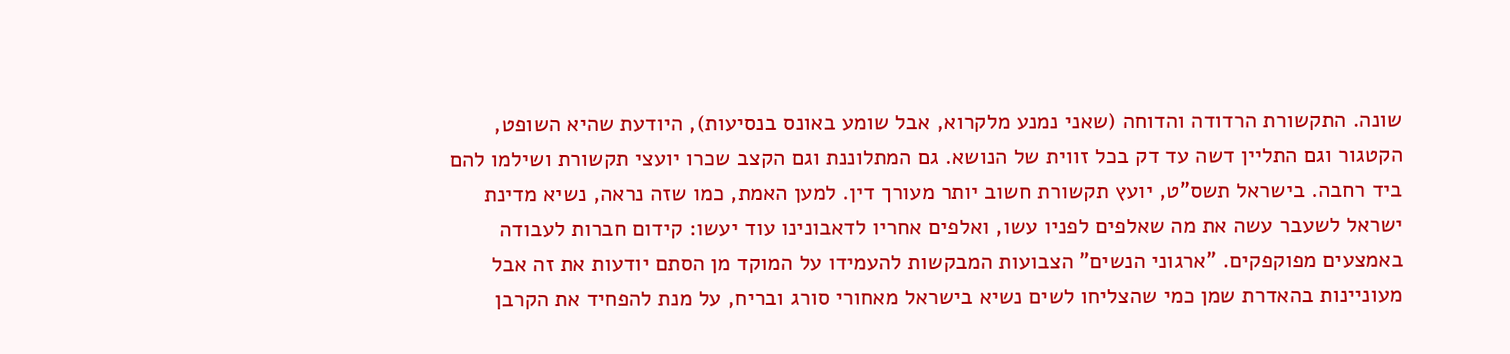שונה. התקשורת הרדודה והדוחה (שאני נמנע מלקרוא, אבל שומע באונס בנסיעות), היודעת שהיא השופט, הקטגור וגם התליין דשה עד דק בכל זווית של הנושא. גם המתלוננת וגם הקצב שכרו יועצי תקשורת ושילמו להם ביד רחבה. בישראל תשס"ט, יועץ תקשורת חשוב יותר מעורך דין. למען האמת, כמו שזה נראה, נשיא מדינת ישראל לשעבר עשה את מה שאלפים לפניו עשו, ואלפים אחריו לדאבונינו עוד יעשו: קידום חברות לעבודה באמצעים מפוקפקים. "ארגוני הנשים" הצבועות המבקשות להעמידו על המוקד מן הסתם יודעות את זה אבל מעוניינות בהאדרת שמן כמי שהצליחו לשים נשיא בישראל מאחורי סורג ובריח, על מנת להפחיד את הקרבן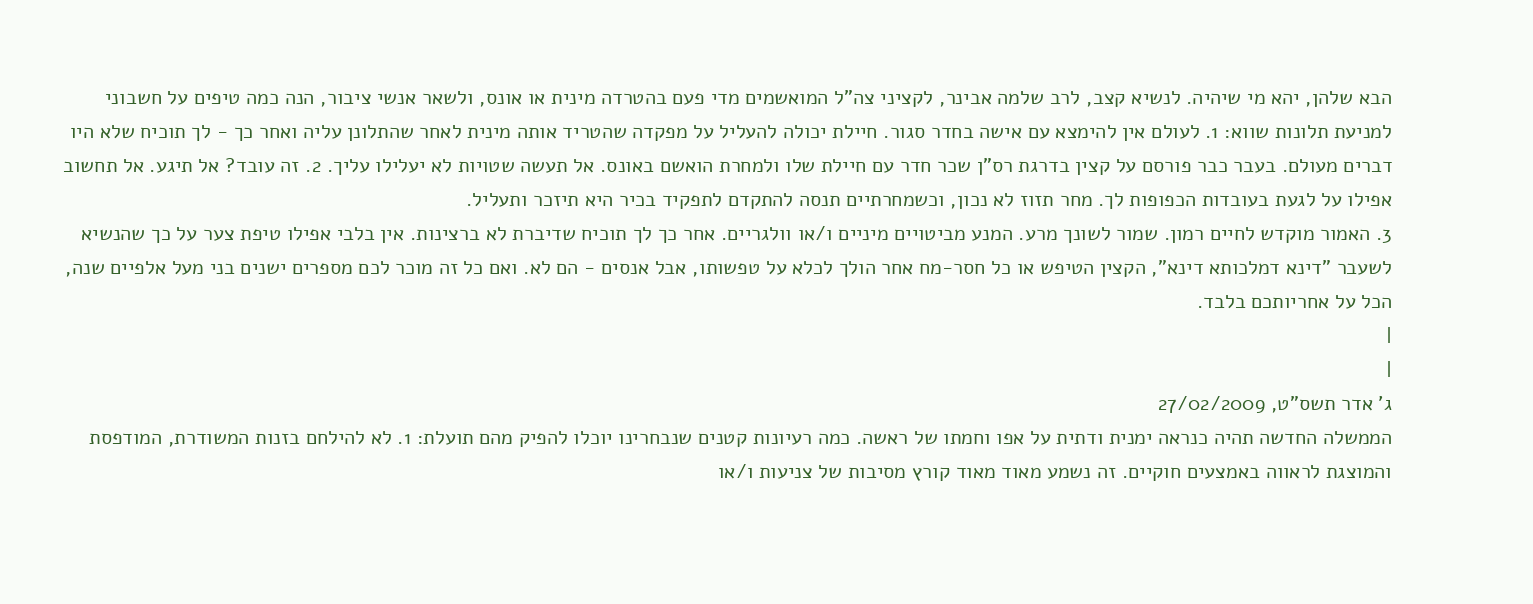הבא שלהן, יהא מי שיהיה. לנשיא קצב, לרב שלמה אבינר, לקציני צה"ל המואשמים מדי פעם בהטרדה מינית או אונס, ולשאר אנשי ציבור, הנה כמה טיפים על חשבוני למניעת תלונות שווא: 1. לעולם אין להימצא עם אישה בחדר סגור. חיילת יכולה להעליל על מפקדה שהטריד אותה מינית לאחר שהתלונן עליה ואחר כך - לך תוכיח שלא היו דברים מעולם. בעבר כבר פורסם על קצין בדרגת רס"ן שכר חדר עם חיילת שלו ולמחרת הואשם באונס. אל תעשה שטויות לא יעלילו עליך. 2. זה עובד? אל תיגע. אל תחשוב אפילו על לגעת בעובדות הכפופות לך. מחר תזוז לא נכון, וכשמחרתיים תנסה להתקדם לתפקיד בכיר היא תיזכר ותעליל.
3. האמור מוקדש לחיים רמון. שמור לשונך מרע. המנע מביטויים מיניים ו/או וולגריים. אחר כך לך תוכיח שדיברת לא ברצינות. אין בלבי אפילו טיפת צער על כך שהנשיא לשעבר "דינא דמלכותא דינא", הקצין הטיפש או כל חסר-מח אחר הולך לכלא על טפשותו, אבל אנסים - הם לא. ואם כל זה מוכר לכם מספרים ישנים בני מעל אלפיים שנה, הכל על אחריותכם בלבד.
|
|
ג' אדר תשס"ט, 27/02/2009
הממשלה החדשה תהיה כנראה ימנית ודתית על אפו וחמתו של ראשה. כמה רעיונות קטנים שנבחרינו יוכלו להפיק מהם תועלת: 1. לא להילחם בזנות המשודרת, המודפסת והמוצגת לראווה באמצעים חוקיים. זה נשמע מאוד מאוד קורץ מסיבות של צניעות ו/או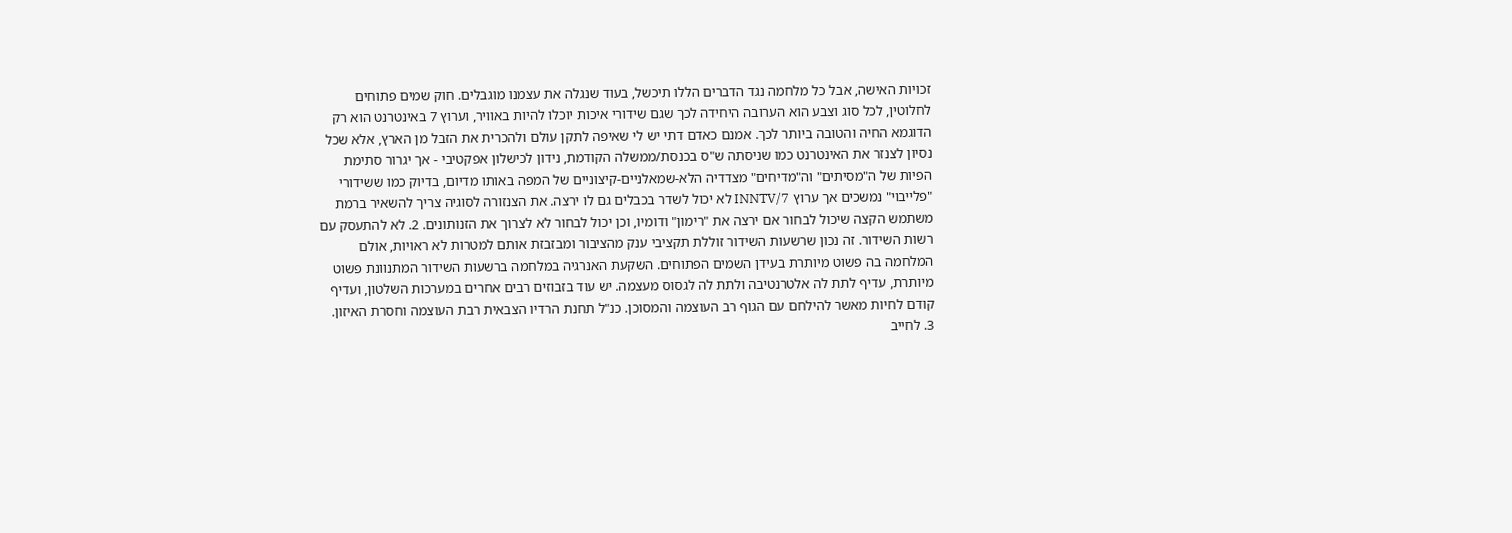זכויות האישה, אבל כל מלחמה נגד הדברים הללו תיכשל, בעוד שנגלה את עצמנו מוגבלים. חוק שמים פתוחים לחלוטין, לכל סוג וצבע הוא הערובה היחידה לכך שגם שידורי איכות יוכלו להיות באוויר, וערוץ 7 באינטרנט הוא רק הדוגמא החיה והטובה ביותר לכך. אמנם כאדם דתי יש לי שאיפה לתקן עולם ולהכרית את הזבל מן הארץ, אלא שכל נסיון לצנזר את האינטרנט כמו שניסתה ש"ס בכנסת/ממשלה הקודמת, נידון לכישלון אפקטיבי - אך יגרור סתימת הפיות של ה"מסיתים" וה"מדיחים" מצדדיה הלא-שמאלניים-קיצוניים של המפה באותו מדיום, בדיוק כמו ששידורי "פלייבוי" נמשכים אך ערוץ 7/INNTV לא יכול לשדר בכבלים גם לו ירצה. את הצנזורה לסוגיה צריך להשאיר ברמת משתמש הקצה שיכול לבחור אם ירצה את "רימון" ודומיו, וכן יכול לבחור לא לצרוך את הזנותונים. 2. לא להתעסק עם רשות השידור. זה נכון שרשעות השידור זוללת תקציבי ענק מהציבור ומבזבזת אותם למטרות לא ראויות, אולם המלחמה בה פשוט מיותרת בעידן השמים הפתוחים. השקעת האנרגיה במלחמה ברשעות השידור המתנוונת פשוט מיותרת, עדיף לתת לה אלטרנטיבה ולתת לה לגסוס מעצמה. יש עוד בזבוזים רבים אחרים במערכות השלטון, ועדיף קודם לחיות מאשר להילחם עם הגוף רב העוצמה והמסוכן. כנ"ל תחנת הרדיו הצבאית רבת העוצמה וחסרת האיזון. 3. לחייב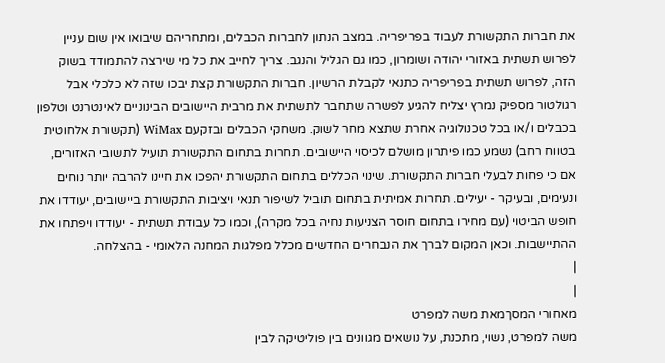את חברות התקשורת לעבוד בפריפריה. במצב הנתון לחברות הכבלים, ומתחריהם שיבואו אין שום עניין לפרוש תשתית באזורי יהודה ושומרון, כמו גם הגליל והנגב. צריך לחייב את כל מי שירצה להתמודד בשוק הזה, לפרוש תשתית בפריפריה כתנאי לקבלת הרשיון. חברות התקשורת קצת יבכו שזה לא כלכלי אבל רגולטור מספיק נמרץ יצליח להגיע לפשרה שתחבר לתשתית את מרבית היישובים הבינוניים לאינטרנט וטלפון בכבלים ו/או בכל טכנולוגיה אחרת שתצא מחר לשוק. משחקי הכבלים ובזקעם WiMax (תקשורת אלחוטית בטווח רחב) נשמע כמו פיתרון מושלם לכיסוי היישובים. תחרות בתחום התקשורת תועיל לתשובי האזורים, אם כי פחות לבעלי חברות התקשורת. שינוי הכללים בתחום התקשורת יהפכו את חיינו להרבה יותר נוחים ונעימים, ובעיקר - יעילים. תחרות אמיתית בתחום תוביל לשיפור תנאי ויציבות התקשורת ביישובים, יעודדו את חופש הביטוי (עם מחירו בתחום חוסר הצניעות נחיה בכל מקרה), וכמו כל עבודת תשתית - יעודדו ויפתחו את ההתיישבות. וכאן המקום לברך את הנבחרים החדשים מכלל מפלגות המחנה הלאומי - בהצלחה.
|
|
מאחורי המסךמאת משה למפרט
משה למפרט, נשוי, מתכנת, על נושאים מגוונים בין פוליטיקה לבין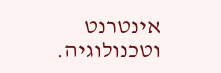אינטרנט וטכנולוגיה.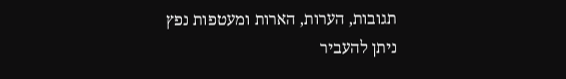תגובות, הערות, הארות ומעטפות נפץ ניתן להעביר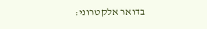בדואר אלקטרוני: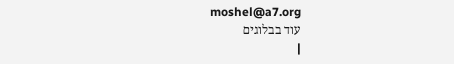moshel@a7.org
עוד בבלוגים
|